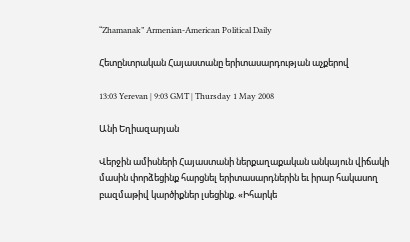“Zhamanak” Armenian-American Political Daily

Հետընտրական Հայաստանը երիտասարդության աչքերով

13:03 Yerevan | 9:03 GMT | Thursday 1 May 2008

Անի Եղիազարյան

Վերջին ամիսների Հայաստանի ներքաղաքական անկայուն վիճակի մասին փորձեցինք հարցնել երիտասարդներին եւ իրար հակասող բազմաթիվ կարծիքներ լսեցինք. «Իհարկե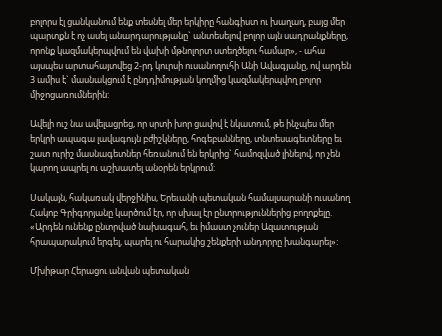բոլորս էլ ցանկանում ենք տեսնել մեր երկիրը հանգիստ ու խաղաղ, բայց մեր պարտքն է ոչ ասել անարդարությանը` անտեսելով բոլոր այն սադրանքները, որոնք կազմակերպվում են վախի մթնոլորտ ստեղծելու համար», - ահա այսպես արտահայտվեց 2-րդ կուրսի ուսանողուհի Անի Ավագյանը, ով արդեն 3 ամիս է` մասնակցում է ընդդիմության կողմից կազմակերպվող բոլոր միջոցառումներին:

Ավելի ուշ նա ավելացրեց, որ սրտի խոր ցավով է նկատում, թե ինչպես մեր երկրի ապագա լավագույն բժիշկները, հոգեբանները, տնտեսագետները եւ շատ ուրիշ մասնագետներ հեռանում են երկրից` համոզված լինելով, որ չեն կարող ապրել ու աշխատել անօրեն երկրում:

Սակայն, հակառակ վերջինիս, Երեւանի պետական համալսարանի ուսանող Հակոբ Գրիգորյանը կարծում էր, որ սխալ էր ընտրություններից բողոքելը. «Արդեն ունենք ընտրված նախագահ, եւ իմաստ չուներ Ազատության հրապարակում երգել, պարել ու հարակից շենքերի անդորրը խանգարել»:

Մխիթար Հերացու անվան պետական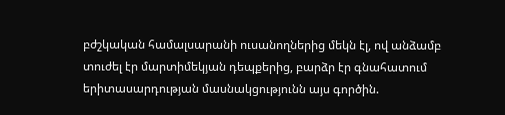բժշկական համալսարանի ուսանողներից մեկն էլ, ով անձամբ տուժել էր մարտիմեկյան դեպքերից, բարձր էր գնահատում երիտասարդության մասնակցությունն այս գործին.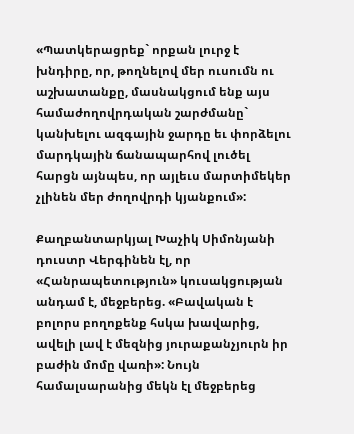«Պատկերացրեք` որքան լուրջ է խնդիրը, որ, թողնելով մեր ուսումն ու աշխատանքը, մասնակցում ենք այս համաժողովրդական շարժմանը` կանխելու ազգային ջարդը եւ փորձելու մարդկային ճանապարհով լուծել հարցն այնպես, որ այլեւս մարտիմեկեր չլինեն մեր ժողովրդի կյանքում»:

Քաղբանտարկյալ Խաչիկ Սիմոնյանի դուստր Վերգինեն էլ, որ «Հանրապետություն» կուսակցության անդամ է, մեջբերեց. «Բավական է բոլորս բողոքենք հսկա խավարից, ավելի լավ է մեզնից յուրաքանչյուրն իր բաժին մոմը վառի»: Նույն համալսարանից մեկն էլ մեջբերեց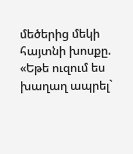մեծերից մեկի հայտնի խոսքը. «Եթե ուզում ես խաղաղ ապրել`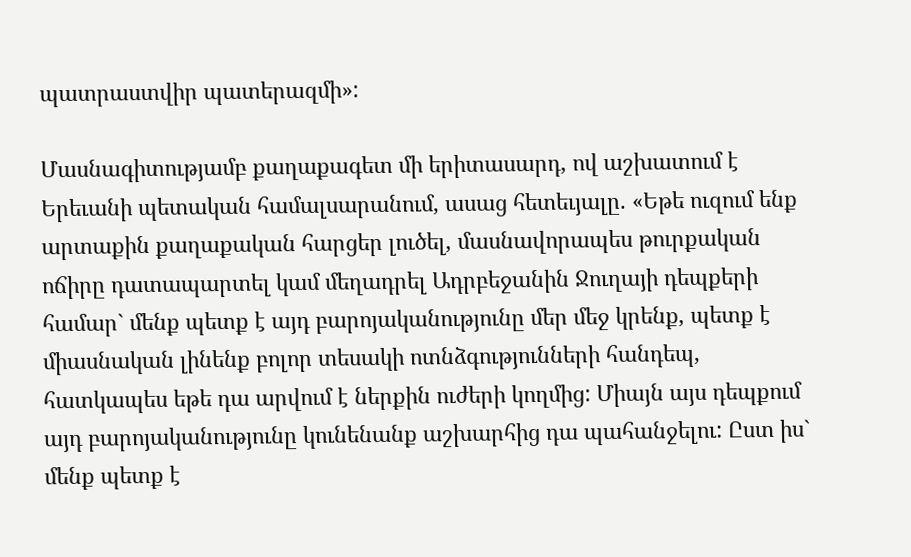պատրաստվիր պատերազմի»:

Մասնագիտությամբ քաղաքագետ մի երիտասարդ, ով աշխատում է Երեւանի պետական համալսարանում, ասաց հետեւյալը. «Եթե ուզում ենք արտաքին քաղաքական հարցեր լուծել, մասնավորապես թուրքական ոճիրը դատապարտել կամ մեղադրել Ադրբեջանին Ջուղայի դեպքերի համար` մենք պետք է այդ բարոյականությունը մեր մեջ կրենք, պետք է միասնական լինենք բոլոր տեսակի ոտնձգությունների հանդեպ, հատկապես եթե դա արվում է ներքին ուժերի կողմից: Միայն այս դեպքում այդ բարոյականությունը կունենանք աշխարհից դա պահանջելու: Ըստ իս` մենք պետք է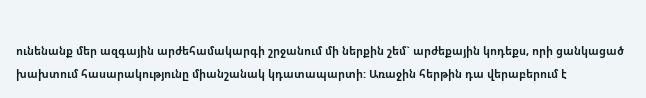ունենանք մեր ազգային արժեհամակարգի շրջանում մի ներքին շեմ` արժեքային կոդեքս, որի ցանկացած խախտում հասարակությունը միանշանակ կդատապարտի: Առաջին հերթին դա վերաբերում է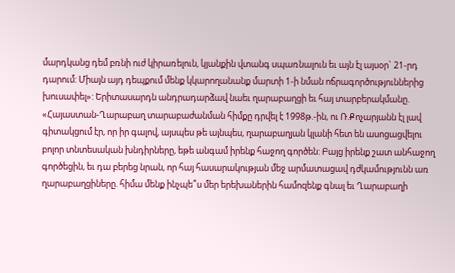մարդկանց դեմ բռնի ուժ կիրառելուն, կյանքին վտանգ սպառնալուն եւ այն էլ այսօր` 21-րդ դարում: Միայն այդ դեպքում մենք կկարողանանք մարտի 1-ի նման ոճրագործություններից խուսափել»: Երիտասարդն անդրադարձավ նաեւ ղարաբաղցի եւ հայ տարբերակմանը. «Հայաստան-Ղարաբաղ տարաբաժանման հիմքը դրվել է 1998թ.-ին, ու Ռ.Քոչարյանն էլ լավ գիտակցում էր, որ իր գալով, այսպես թե այնպես, ղարաբաղյան կլանի հետ են ասոցացվելու բոլոր տնտեսական խնդիրները, եթե անգամ իրենք հաջող գործեն: Բայց իրենք շատ անհաջող գործեցին, եւ դա բերեց նրան, որ հայ հասարակության մեջ արմատացավ դժկամությունն առ ղարաբաղցիները. հիմա մենք ինչպե՞ս մեր երեխաներին համոզենք գնալ եւ Ղարաբաղի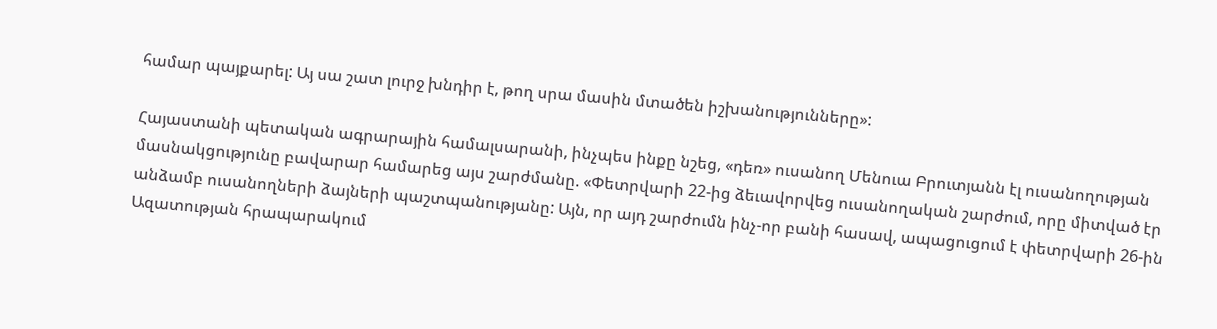համար պայքարել: Այ սա շատ լուրջ խնդիր է, թող սրա մասին մտածեն իշխանությունները»:

Հայաստանի պետական ագրարային համալսարանի, ինչպես ինքը նշեց, «դեռ» ուսանող Մենուա Բրուտյանն էլ ուսանողության մասնակցությունը բավարար համարեց այս շարժմանը. «Փետրվարի 22-ից ձեւավորվեց ուսանողական շարժում, որը միտված էր անձամբ ուսանողների ձայների պաշտպանությանը: Այն, որ այդ շարժումն ինչ-որ բանի հասավ, ապացուցում է փետրվարի 26-ին Ազատության հրապարակում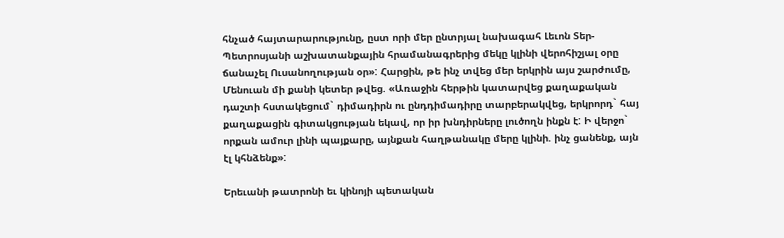հնչած հայտարարությունը, ըստ որի մեր ընտրյալ նախագահ Լեւոն Տեր-Պետրոսյանի աշխատանքային հրամանագրերից մեկը կլինի վերոհիշյալ օրը ճանաչել Ուսանողության օր»: Հարցին, թե ինչ տվեց մեր երկրին այս շարժումը, Մենուան մի քանի կետեր թվեց. «Առաջին հերթին կատարվեց քաղաքական դաշտի հստակեցում` դիմադիրն ու ընդդիմադիրը տարբերակվեց, երկրորդ` հայ քաղաքացին գիտակցության եկավ, որ իր խնդիրները լուծողն ինքն է: Ի վերջո` որքան ամուր լինի պայքարը, այնքան հաղթանակը մերը կլինի. ինչ ցանենք, այն էլ կհնձենք»:

Երեւանի թատրոնի եւ կինոյի պետական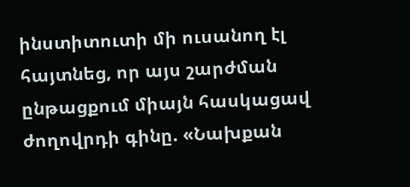ինստիտուտի մի ուսանող էլ հայտնեց, որ այս շարժման ընթացքում միայն հասկացավ ժողովրդի գինը. «Նախքան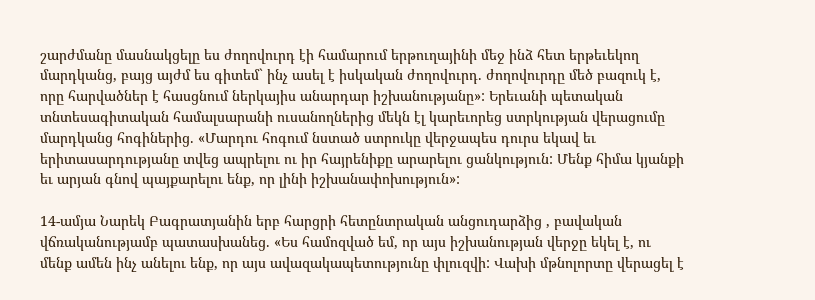շարժմանը մասնակցելը ես ժողովուրդ էի համարում երթուղայինի մեջ ինձ հետ երթեւեկող մարդկանց, բայց այժմ ես գիտեմ` ինչ ասել է իսկական ժողովուրդ. ժողովուրդը մեծ բազուկ է, որը հարվածներ է հասցնում ներկայիս անարդար իշխանությանը»: Երեւանի պետական տնտեսագիտական համալսարանի ուսանողներից մեկն էլ կարեւորեց ստրկության վերացումը մարդկանց հոգիներից. «Մարդու հոգում նստած ստրուկը վերջապես դուրս եկավ եւ երիտասարդությանը տվեց ապրելու ու իր հայրենիքը արարելու ցանկություն: Մենք հիմա կյանքի եւ արյան գնով պայքարելու ենք, որ լինի իշխանափոխություն»:

14-ամյա Նարեկ Բագրատյանին երբ հարցրի հետընտրական անցուդարձից , բավական վճռականությամբ պատասխանեց. «Ես համոզված եմ, որ այս իշխանության վերջը եկել է, ու մենք ամեն ինչ անելու ենք, որ այս ավազակապետությունը փլուզվի: Վախի մթնոլորտը վերացել է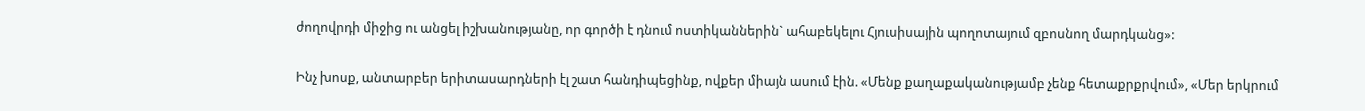ժողովրդի միջից ու անցել իշխանությանը, որ գործի է դնում ոստիկաններին` ահաբեկելու Հյուսիսային պողոտայում զբոսնող մարդկանց»:

Ինչ խոսք, անտարբեր երիտասարդների էլ շատ հանդիպեցինք, ովքեր միայն ասում էին. «Մենք քաղաքականությամբ չենք հետաքրքրվում», «Մեր երկրում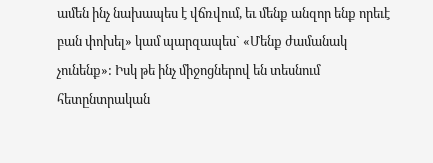ամեն ինչ նախապես է վճռվում, եւ մենք անզոր ենք որեւէ բան փոխել» կամ պարզապես` «Մենք ժամանակ չունենք»: Իսկ թե ինչ միջոցներով են տեսնում հետընտրական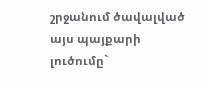շրջանում ծավալված այս պայքարի լուծումը`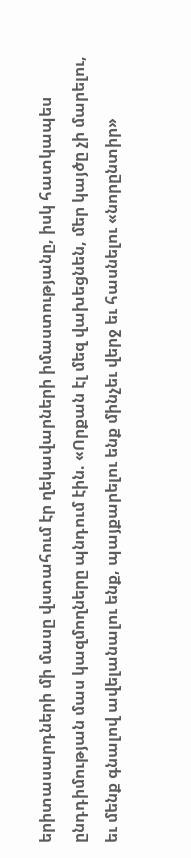երիտասարդների մի մասը վստահում էր ղեկավարների իմաստությանը, իսկ հատկապես ընդդիմության մաս կազմողները պնդում էին. «Որքան էլ մեզ վախեցնեն, մեր կայծը չի մարելու, եւ մենք գնալով ավելանալու ենք, պայքարելու ենք մինչեւ վերջ եւ հասնելու «նորընտիր»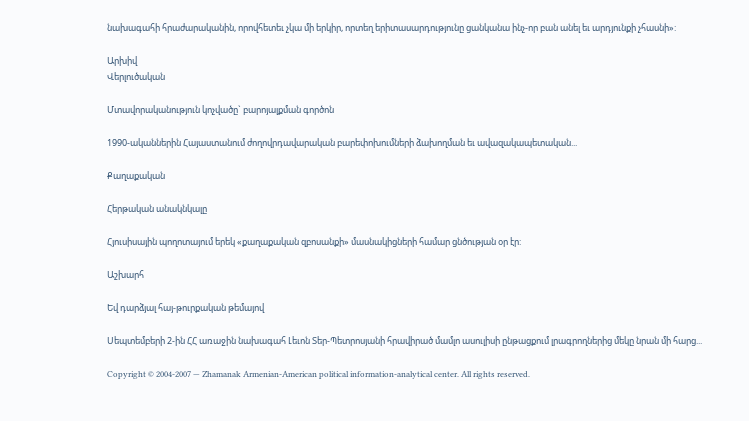նախագահի հրաժարականին, որովհետեւ չկա մի երկիր, որտեղ երիտասարդությունը ցանկանա ինչ-որ բան անել եւ արդյունքի չհասնի»:

Արխիվ
Վերլուծական

Մտավորականություն կոչվածը` բարոյալքման գործոն

1990-ականներին Հայաստանում ժողովրդավարական բարեփոխումների ձախողման եւ ավազակապետական...

Քաղաքական

Հերթական անակնկալը

Հյուսիսային պողոտայում երեկ «քաղաքական զբոսանքի» մասնակիցների համար ցնծության օր էր:

Աշխարհ

Եվ դարձյալ հայ-թուրքական թեմայով

Սեպտեմբերի 2-ին ՀՀ առաջին նախագահ Լեւոն Տեր-Պետրոսյանի հրավիրած մամլո ասուլիսի ընթացքում լրագրողներից մեկը նրան մի հարց...

Copyright © 2004-2007 — Zhamanak Armenian-American political information-analytical center. All rights reserved.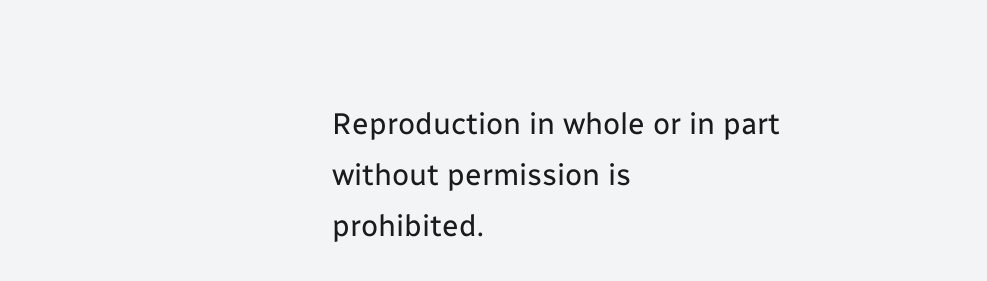Reproduction in whole or in part without permission is prohibited.